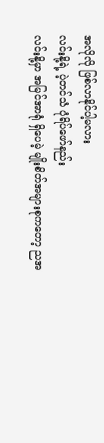အလိုလို ဖြစ်လာနိုင်ပါ့မလား
လင်းနို့ရဲ့ ပဲ့တင်သံ ပုံရိပ်ဖော်နည်း
လင်းနို့မှာ အမြင်အာရုံ ရှိပေမဲ့ မျိုးစိတ်အများစုကတော့ ညအ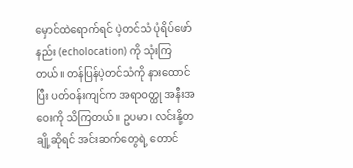မှောင်ထဲရောက်ရင် ပဲ့တင်သံ ပုံရိပ်ဖော်နည်း (echolocation) ကို သုံးကြတယ်။ တန်ပြန်ပဲ့တင်သံကို နားထောင်ပြီး ပတ်ဝန်းကျင်က အရာဝတ္ထု အနီးအဝေးကို သိကြတယ်။ ဥပမာ၊ လင်းနို့တချို့ဆိုရင် အင်းဆက်တွေရဲ့ တောင်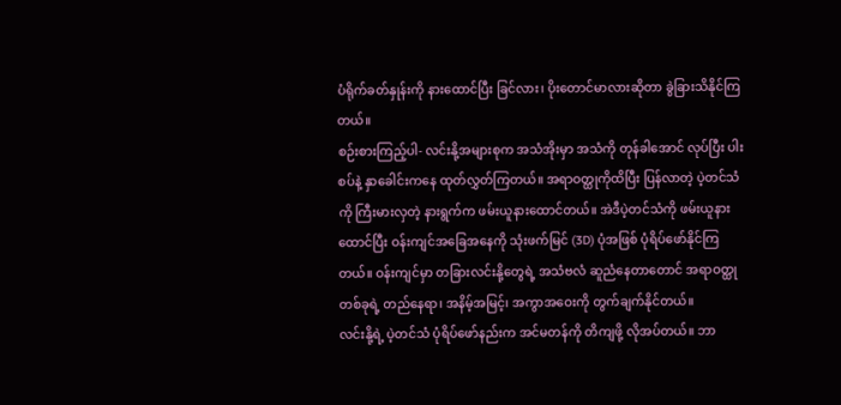ပံရိုက်ခတ်နှုန်းကို နားထောင်ပြီး ခြင်လား၊ ပိုးတောင်မာလားဆိုတာ ခွဲခြားသိနိုင်ကြတယ်။
စဉ်းစားကြည့်ပါ- လင်းနို့အများစုက အသံအိုးမှာ အသံကို တုန်ခါအောင် လုပ်ပြီး ပါးစပ်နဲ့ နှာခေါင်းကနေ ထုတ်လွှတ်ကြတယ်။ အရာဝတ္ထုကိုထိပြီး ပြန်လာတဲ့ ပဲ့တင်သံကို ကြီးမားလှတဲ့ နားရွက်က ဖမ်းယူနားထောင်တယ်။ အဲဒီပဲ့တင်သံကို ဖမ်းယူနားထောင်ပြီး ဝန်းကျင်အခြေအနေကို သုံးဖက်မြင် (3D) ပုံအဖြစ် ပုံရိပ်ဖော်နိုင်ကြတယ်။ ဝန်းကျင်မှာ တခြားလင်းနို့တွေရဲ့ အသံဗလံ ဆူညံနေတာတောင် အရာဝတ္ထုတစ်ခုရဲ့ တည်နေရာ၊ အနိမ့်အမြင့်၊ အကွာအဝေးကို တွက်ချက်နိုင်တယ်။
လင်းနို့ရဲ့ ပဲ့တင်သံ ပုံရိပ်ဖော်နည်းက အင်မတန်ကို တိကျဖို့ လိုအပ်တယ်။ ဘာ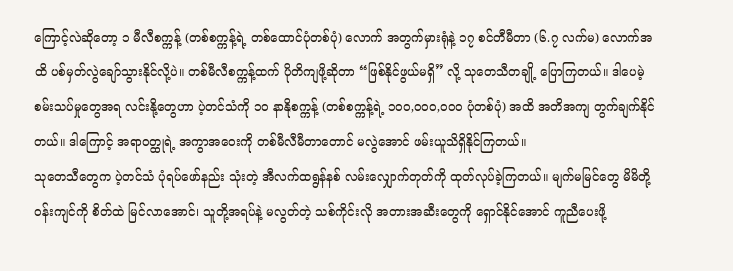ကြောင့်လဲဆိုတော့ ၁ မီလီစက္ကန့် (တစ်စက္ကန့်ရဲ့ တစ်ထောင်ပုံတစ်ပုံ) လောက် အတွက်မှားရုံနဲ့ ၁၇ စင်တီမီတာ (၆.၇ လက်မ) လောက်အထိ ပစ်မှတ်လွဲချော်သွားနိုင်လို့ပဲ။ တစ်မီလီစက္ကန့်ထက် ပိုတိကျဖို့ဆိုတာ “ဖြစ်နိုင်ဖွယ်မရှိ” လို့ သုတေသီတချို့ ပြောကြတယ်။ ဒါပေမဲ့ စမ်းသပ်မှုတွေအရ လင်းနို့တွေဟာ ပဲ့တင်သံကို ၁၀ နာနိုစက္ကန့် (တစ်စက္ကန့်ရဲ့ ၁၀၀,၀၀၀,၀၀၀ ပုံတစ်ပုံ) အထိ အတိအကျ တွက်ချက်နိုင်တယ်။ ဒါကြောင့် အရာဝတ္ထုရဲ့ အကွာအဝေးကို တစ်မီလီမီတာတောင် မလွဲအောင် ဖမ်းယူသိရှိနိုင်ကြတယ်။
သုတေသီတွေက ပဲ့တင်သံ ပုံရပ်ဖော်နည်း သုံးတဲ့ အီလက်ထရွန်နစ် လမ်းလျှောက်တုတ်ကို ထုတ်လုပ်ခဲ့ကြတယ်။ မျက်မမြင်တွေ မိမိတို့ဝန်းကျင်ကို စိတ်ထဲ မြင်လာအောင်၊ သူတို့အရပ်နဲ့ မလွတ်တဲ့ သစ်ကိုင်းလို အတားအဆီးတွေကို ရှောင်နိုင်အောင် ကူညီပေးဖို့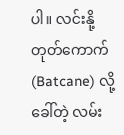ပါ။ လင်းနို့တုတ်ကောက် (Batcane) လို့ခေါ်တဲ့ လမ်း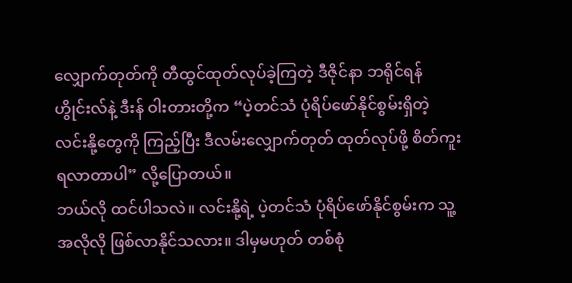လျှောက်တုတ်ကို တီထွင်ထုတ်လုပ်ခဲ့ကြတဲ့ ဒီဇိုင်နာ ဘရိုင်ရန် ဟွိုင်းလ်နဲ့ ဒီးန် ဝါးတားတို့က “ပဲ့တင်သံ ပုံရိပ်ဖော်နိုင်စွမ်းရှိတဲ့ လင်းနို့တွေကို ကြည့်ပြီး ဒီလမ်းလျှောက်တုတ် ထုတ်လုပ်ဖို့ စိတ်ကူးရလာတာပါ” လို့ပြောတယ်။
ဘယ်လို ထင်ပါသလဲ။ လင်းနို့ရဲ့ ပဲ့တင်သံ ပုံရိပ်ဖော်နိုင်စွမ်းက သူ့အလိုလို ဖြစ်လာနိုင်သလား။ ဒါမှမဟုတ် တစ်စုံ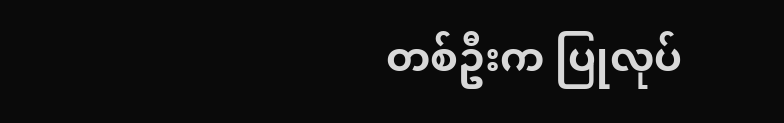တစ်ဦးက ပြုလုပ်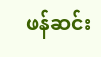ဖန်ဆင်း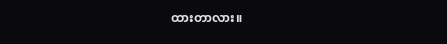ထားတာလား။